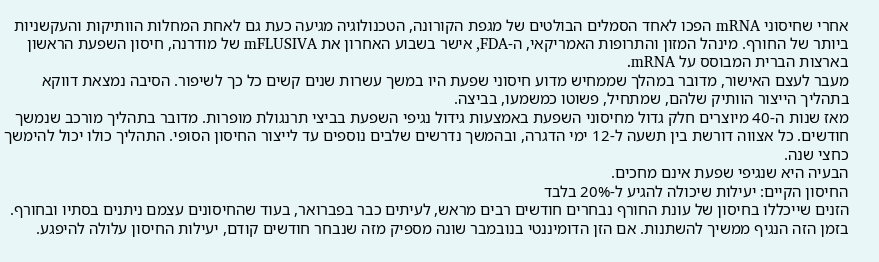אחרי שחיסוני mRNA הפכו לאחד הסמלים הבולטים של מגפת הקורונה, הטכנולוגיה מגיעה כעת גם לאחת המחלות הוותיקות והעקשניות ביותר של החורף. מינהל המזון והתרופות האמריקאי, ה-FDA, אישר בשבוע האחרון את mFLUSIVA של מודרנה, חיסון השפעת הראשון בארצות הברית המבוסס על mRNA.
מעבר לעצם האישור, מדובר במהלך שממחיש מדוע חיסוני שפעת היו במשך עשרות שנים קשים כל כך לשיפור. הסיבה נמצאת דווקא בתהליך הייצור הוותיק שלהם, שמתחיל, פשוטו כמשמעו, בביצה.
מאז שנות ה-40 מיוצרים חלק גדול מחיסוני השפעת באמצעות גידול נגיפי השפעת בביצי תרנגולת מופרות. מדובר בתהליך מורכב שנמשך חודשים. כל אצווה דורשת בין תשעה ל-12 ימי הדגרה, ובהמשך נדרשים שלבים נוספים עד לייצור החיסון הסופי. התהליך כולו יכול להימשך כחצי שנה.
הבעיה היא שנגיפי שפעת אינם מחכים.
החיסון הקיים: יעילות שיכולה להגיע ל-20% בלבד
הזנים שייכללו בחיסון של עונת החורף נבחרים חודשים רבים מראש, לעיתים כבר בפברואר, בעוד שהחיסונים עצמם ניתנים בסתיו ובחורף. בזמן הזה הנגיף ממשיך להשתנות. אם הזן הדומיננטי בנובמבר שונה מספיק מזה שנבחר חודשים קודם, יעילות החיסון עלולה להיפגע.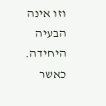וזו אינה הבעיה היחידה.
כאשר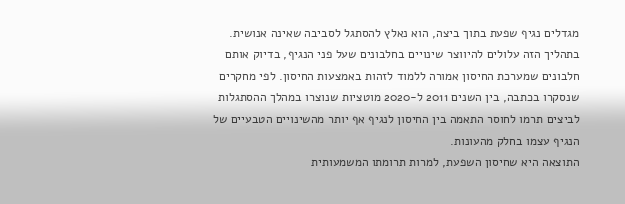מגדלים נגיף שפעת בתוך ביצה, הוא נאלץ להסתגל לסביבה שאינה אנושית. בתהליך הזה עלולים להיווצר שינויים בחלבונים שעל פני הנגיף, בדיוק אותם חלבונים שמערכת החיסון אמורה ללמוד לזהות באמצעות החיסון. לפי מחקרים שנסקרו בכתבה, בין השנים 2011 ל-2020 מוטציות שנוצרו במהלך ההסתגלות לביצים תרמו לחוסר התאמה בין החיסון לנגיף אף יותר מהשינויים הטבעיים של הנגיף עצמו בחלק מהעונות.
התוצאה היא שחיסון השפעת, למרות תרומתו המשמעותית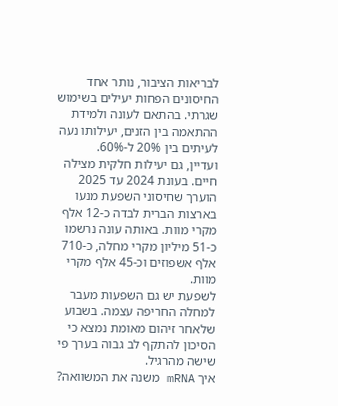לבריאות הציבור, נותר אחד החיסונים הפחות יעילים בשימוש שגרתי. בהתאם לעונה ולמידת ההתאמה בין הזנים, יעילותו נעה לעיתים בין 20% ל-60%.
ועדיין, גם יעילות חלקית מצילה חיים. בעונת 2024 עד 2025 הוערך שחיסוני השפעת מנעו בארצות הברית לבדה כ-12 אלף מקרי מוות. באותה עונה נרשמו כ-51 מיליון מקרי מחלה, כ-710 אלף אשפוזים וכ-45 אלף מקרי מוות.
לשפעת יש גם השפעות מעבר למחלה החריפה עצמה. בשבוע שלאחר זיהום מאומת נמצא כי הסיכון להתקף לב גבוה בערך פי שישה מהרגיל.
איך mRNA משנה את המשוואה?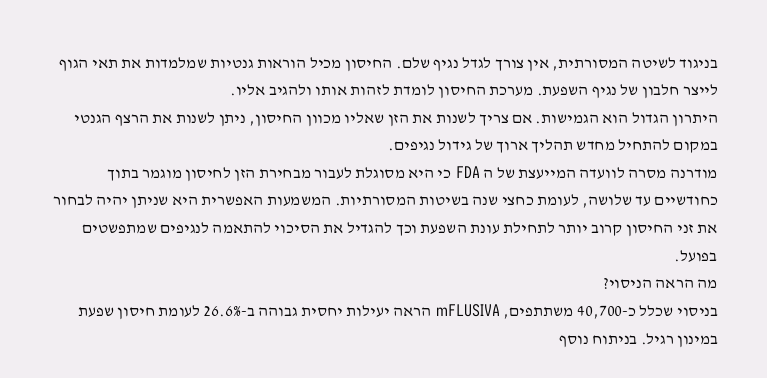בניגוד לשיטה המסורתית, אין צורך לגדל נגיף שלם. החיסון מכיל הוראות גנטיות שמלמדות את תאי הגוף לייצר חלבון של נגיף השפעת. מערכת החיסון לומדת לזהות אותו ולהגיב אליו.
היתרון הגדול הוא הגמישות. אם צריך לשנות את הזן שאליו מכוון החיסון, ניתן לשנות את הרצף הגנטי במקום להתחיל מחדש תהליך ארוך של גידול נגיפים.
מודרנה מסרה לוועדה המייעצת של ה FDA כי היא מסוגלת לעבור מבחירת הזן לחיסון מוגמר בתוך כחודשיים עד שלושה, לעומת כחצי שנה בשיטות המסורתיות. המשמעות האפשרית היא שניתן יהיה לבחור את זני החיסון קרוב יותר לתחילת עונת השפעת וכך להגדיל את הסיכוי להתאמה לנגיפים שמתפשטים בפועל.
מה הראה הניסוי?
בניסוי שכלל כ-40,700 משתתפים, mFLUSIVA הראה יעילות יחסית גבוהה ב-26.6% לעומת חיסון שפעת במינון רגיל. בניתוח נוסף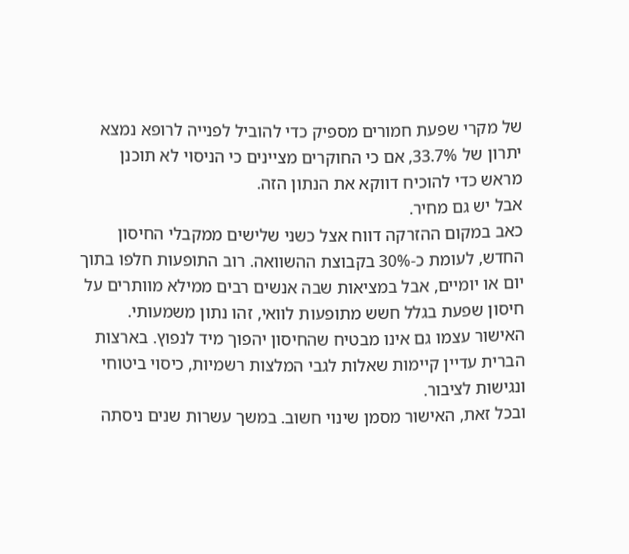של מקרי שפעת חמורים מספיק כדי להוביל לפנייה לרופא נמצא יתרון של 33.7%, אם כי החוקרים מציינים כי הניסוי לא תוכנן מראש כדי להוכיח דווקא את הנתון הזה.
אבל יש גם מחיר.
כאב במקום ההזרקה דווח אצל כשני שלישים ממקבלי החיסון החדש, לעומת כ-30% בקבוצת ההשוואה. רוב התופעות חלפו בתוך יום או יומיים, אבל במציאות שבה אנשים רבים ממילא מוותרים על חיסון שפעת בגלל חשש מתופעות לוואי, זהו נתון משמעותי.
האישור עצמו גם אינו מבטיח שהחיסון יהפוך מיד לנפוץ. בארצות הברית עדיין קיימות שאלות לגבי המלצות רשמיות, כיסוי ביטוחי ונגישות לציבור.
ובכל זאת, האישור מסמן שינוי חשוב. במשך עשרות שנים ניסתה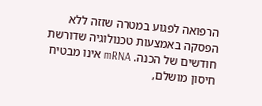הרפואה לפגוע במטרה שזזה ללא הפסקה באמצעות טכנולוגיה שדורשת חודשים של הכנה. mRNA אינו מבטיח חיסון מושלם,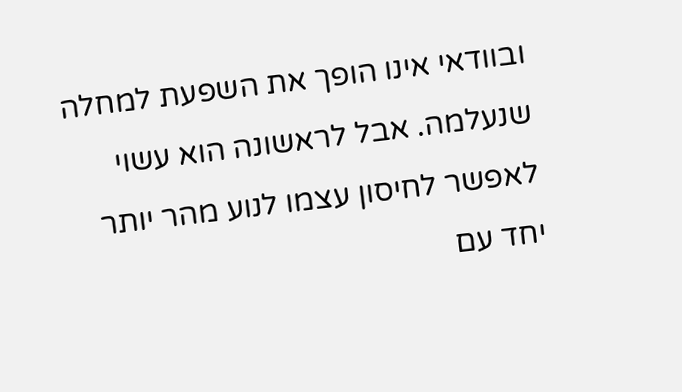ובוודאי אינו הופך את השפעת למחלה שנעלמה. אבל לראשונה הוא עשוי לאפשר לחיסון עצמו לנוע מהר יותר יחד עם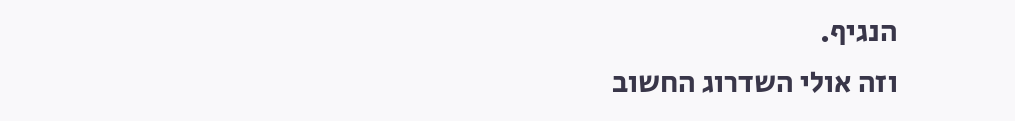הנגיף.
וזה אולי השדרוג החשוב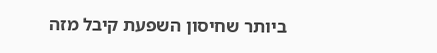ביותר שחיסון השפעת קיבל מזה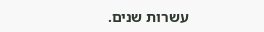עשרות שנים.